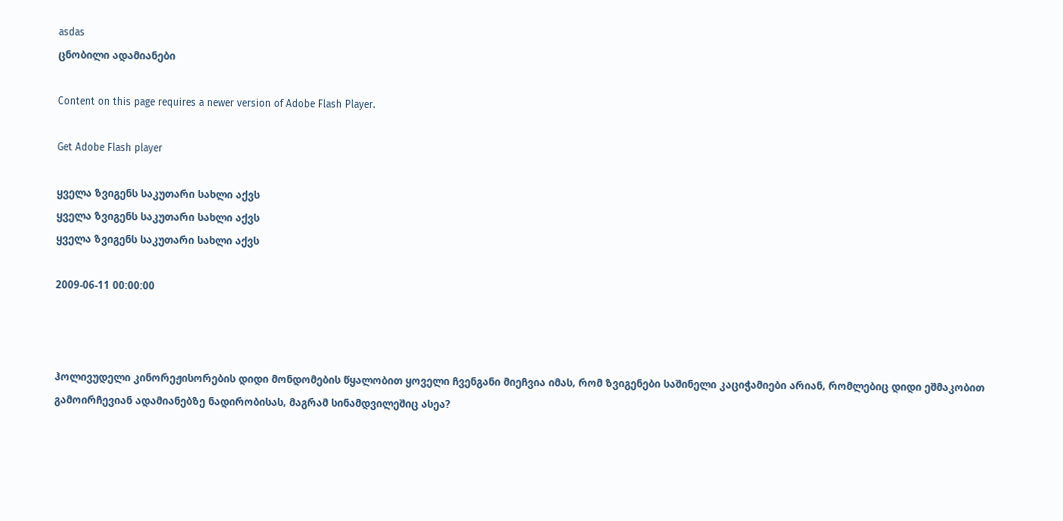asdas
ცნობილი ადამიანები

Content on this page requires a newer version of Adobe Flash Player.

Get Adobe Flash player

ყველა ზვიგენს საკუთარი სახლი აქვს
ყველა ზვიგენს საკუთარი სახლი აქვს
ყველა ზვიგენს საკუთარი სახლი აქვს

2009-06-11 00:00:00



ჰოლივუდელი კინორეჟისორების დიდი მონდომების წყალობით ყოველი ჩვენგანი მიეჩვია იმას, რომ ზვიგენები საშინელი კაციჭამიები არიან, რომლებიც დიდი ეშმაკობით გამოირჩევიან ადამიანებზე ნადირობისას, მაგრამ სინამდვილეშიც ასეა?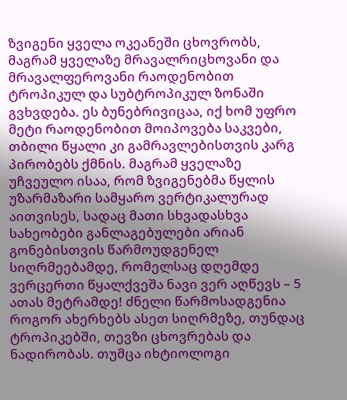ზვიგენი ყველა ოკეანეში ცხოვრობს, მაგრამ ყველაზე მრავალრიცხოვანი და მრავალფეროვანი რაოდენობით ტროპიკულ და სუბტროპიკულ ზონაში გვხვდება. ეს ბუნებრივიცაა, იქ ხომ უფრო მეტი რაოდენობით მოიპოვება საკვები, თბილი წყალი კი გამრავლებისთვის კარგ პირობებს ქმნის. მაგრამ ყველაზე უჩვეულო ისაა, რომ ზვიგენებმა წყლის უზარმაზარი სამყარო ვერტიკალურად აითვისეს, სადაც მათი სხვადასხვა სახეობები განლაგებულები არიან გონებისთვის წარმოუდგენელ სიღრმეებამდე, რომელსაც დღემდე ვერცერთი წყალქვეშა ნავი ვერ აღწევს – 5 ათას მეტრამდე! ძნელი წარმოსადგენია როგორ ახერხებს ასეთ სიღრმეზე, თუნდაც ტროპიკებში, თევზი ცხოვრებას და ნადირობას. თუმცა იხტიოლოგი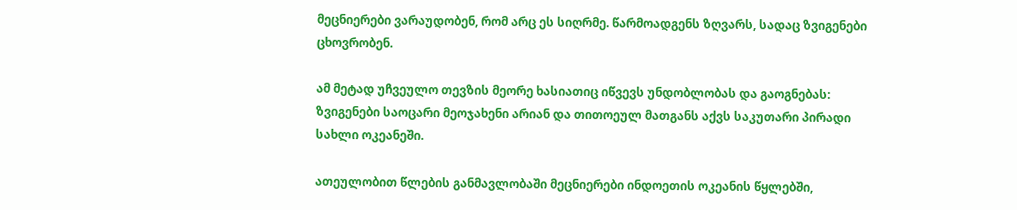მეცნიერები ვარაუდობენ, რომ არც ეს სიღრმე. წარმოადგენს ზღვარს, სადაც ზვიგენები ცხოვრობენ.

ამ მეტად უჩვეულო თევზის მეორე ხასიათიც იწვევს უნდობლობას და გაოგნებას: ზვიგენები საოცარი მეოჯახენი არიან და თითოეულ მათგანს აქვს საკუთარი პირადი სახლი ოკეანეში.

ათეულობით წლების განმავლობაში მეცნიერები ინდოეთის ოკეანის წყლებში,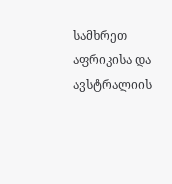სამხრეთ აფრიკისა და ავსტრალიის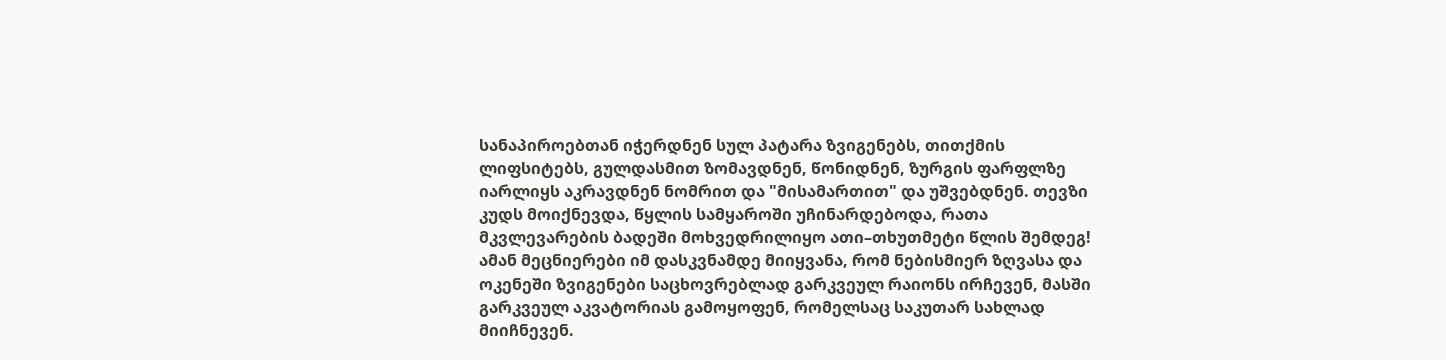სანაპიროებთან იჭერდნენ სულ პატარა ზვიგენებს, თითქმის ლიფსიტებს, გულდასმით ზომავდნენ, წონიდნენ, ზურგის ფარფლზე იარლიყს აკრავდნენ ნომრით და "მისამართით" და უშვებდნენ. თევზი კუდს მოიქნევდა, წყლის სამყაროში უჩინარდებოდა, რათა მკვლევარების ბადეში მოხვედრილიყო ათი–თხუთმეტი წლის შემდეგ! ამან მეცნიერები იმ დასკვნამდე მიიყვანა, რომ ნებისმიერ ზღვასა და ოკენეში ზვიგენები საცხოვრებლად გარკვეულ რაიონს ირჩევენ, მასში გარკვეულ აკვატორიას გამოყოფენ, რომელსაც საკუთარ სახლად მიიჩნევენ.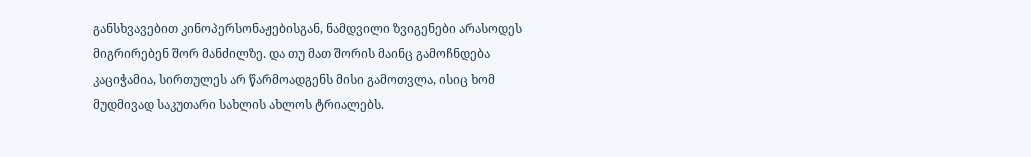განსხვავებით კინოპერსონაჟებისგან, ნამდვილი ზვიგენები არასოდეს მიგრირებენ შორ მანძილზე. და თუ მათ შორის მაინც გამოჩნდება კაციჭამია, სირთულეს არ წარმოადგენს მისი გამოთვლა, ისიც ხომ მუდმივად საკუთარი სახლის ახლოს ტრიალებს.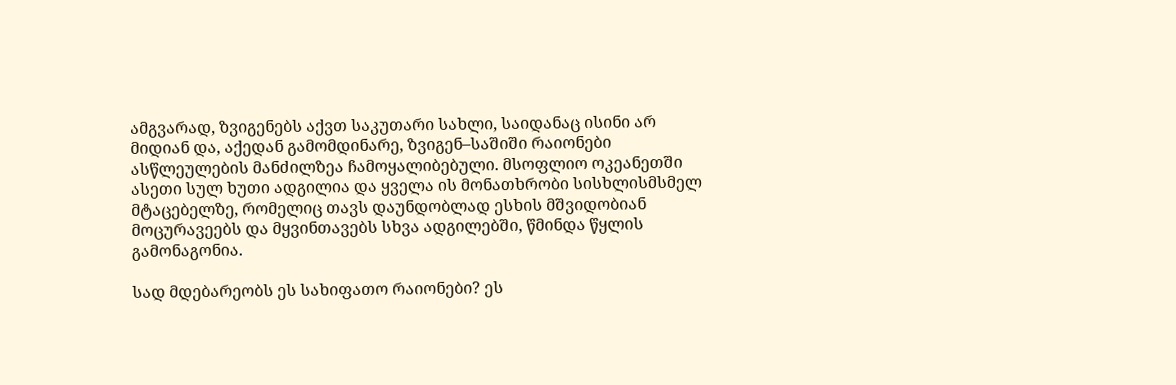ამგვარად, ზვიგენებს აქვთ საკუთარი სახლი, საიდანაც ისინი არ მიდიან და, აქედან გამომდინარე, ზვიგენ–საშიში რაიონები ასწლეულების მანძილზეა ჩამოყალიბებული. მსოფლიო ოკეანეთში ასეთი სულ ხუთი ადგილია და ყველა ის მონათხრობი სისხლისმსმელ მტაცებელზე, რომელიც თავს დაუნდობლად ესხის მშვიდობიან მოცურავეებს და მყვინთავებს სხვა ადგილებში, წმინდა წყლის გამონაგონია.

სად მდებარეობს ეს სახიფათო რაიონები? ეს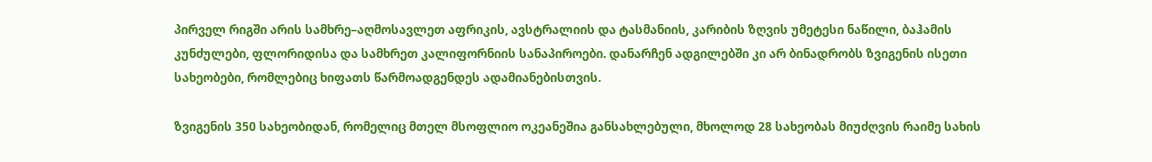პირველ რიგში არის სამხრე–აღმოსავლეთ აფრიკის, ავსტრალიის და ტასმანიის, კარიბის ზღვის უმეტესი ნაწილი, ბაჰამის კუნძულები, ფლორიდისა და სამხრეთ კალიფორნიის სანაპიროები. დანარჩენ ადგილებში კი არ ბინადრობს ზვიგენის ისეთი სახეობები, რომლებიც ხიფათს წარმოადგენდეს ადამიანებისთვის.

ზვიგენის 350 სახეობიდან, რომელიც მთელ მსოფლიო ოკეანეშია განსახლებული, მხოლოდ 28 სახეობას მიუძღვის რაიმე სახის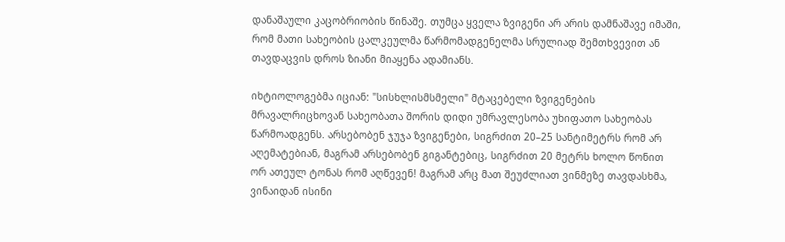დანაშაული კაცობრიობის წინაშე. თუმცა ყველა ზვიგენი არ არის დამნაშავე იმაში, რომ მათი სახეობის ცალკეულმა წარმომადგენელმა სრულიად შემთხვევით ან თავდაცვის დროს ზიანი მიაყენა ადამიანს.

იხტიოლოგებმა იციან: "სისხლისმსმელი" მტაცებელი ზვიგენების მრავალრიცხოვან სახეობათა შორის დიდი უმრავლესობა უხიფათო სახეობას წარმოადგენს. არსებობენ ჯუჯა ზვიგენები, სიგრძით 20–25 სანტიმეტრს რომ არ აღემატებიან, მაგრამ არსებობენ გიგანტებიც, სიგრძით 20 მეტრს ხოლო წონით ორ ათეულ ტონას რომ აღწევენ! მაგრამ არც მათ შეუძლიათ ვინმეზე თავდასხმა, ვინაიდან ისინი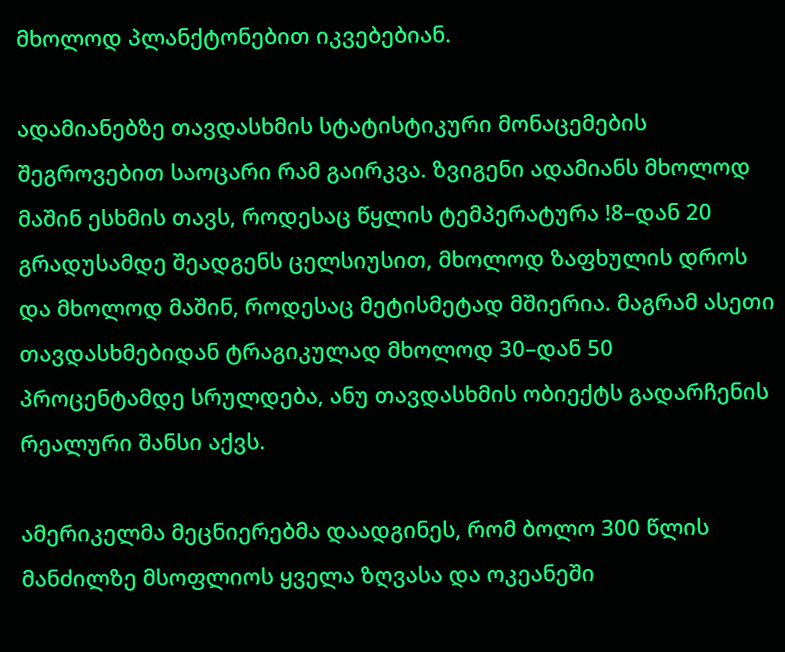მხოლოდ პლანქტონებით იკვებებიან.

ადამიანებზე თავდასხმის სტატისტიკური მონაცემების შეგროვებით საოცარი რამ გაირკვა. ზვიგენი ადამიანს მხოლოდ მაშინ ესხმის თავს, როდესაც წყლის ტემპერატურა !8–დან 20 გრადუსამდე შეადგენს ცელსიუსით, მხოლოდ ზაფხულის დროს და მხოლოდ მაშინ, როდესაც მეტისმეტად მშიერია. მაგრამ ასეთი თავდასხმებიდან ტრაგიკულად მხოლოდ 30–დან 50 პროცენტამდე სრულდება, ანუ თავდასხმის ობიექტს გადარჩენის რეალური შანსი აქვს.

ამერიკელმა მეცნიერებმა დაადგინეს, რომ ბოლო 300 წლის მანძილზე მსოფლიოს ყველა ზღვასა და ოკეანეში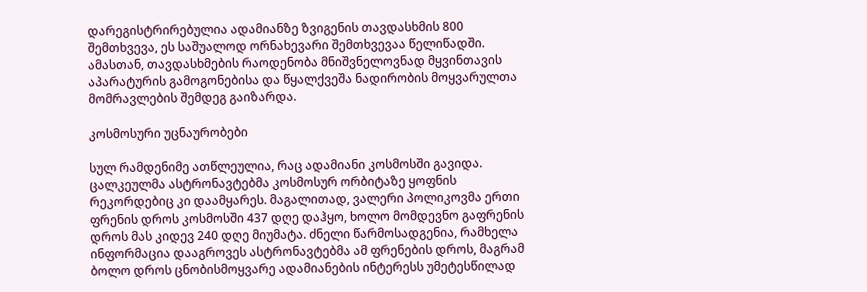დარეგისტრირებულია ადამიანზე ზვიგენის თავდასხმის 800 შემთხვევა, ეს საშუალოდ ორნახევარი შემთხვევაა წელიწადში. ამასთან, თავდასხმების რაოდენობა მნიშვნელოვნად მყვინთავის აპარატურის გამოგონებისა და წყალქვეშა ნადირობის მოყვარულთა მომრავლების შემდეგ გაიზარდა.

კოსმოსური უცნაურობები

სულ რამდენიმე ათწლეულია, რაც ადამიანი კოსმოსში გავიდა. ცალკეულმა ასტრონავტებმა კოსმოსურ ორბიტაზე ყოფნის რეკორდებიც კი დაამყარეს. მაგალითად, ვალერი პოლიკოვმა ერთი ფრენის დროს კოსმოსში 437 დღე დაჰყო, ხოლო მომდევნო გაფრენის დროს მას კიდევ 240 დღე მიუმატა. ძნელი წარმოსადგენია, რამხელა ინფორმაცია დააგროვეს ასტრონავტებმა ამ ფრენების დროს, მაგრამ ბოლო დროს ცნობისმოყვარე ადამიანების ინტერესს უმეტესწილად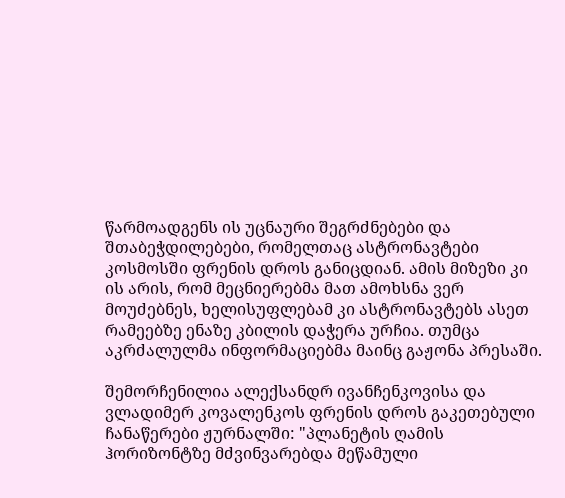წარმოადგენს ის უცნაური შეგრძნებები და შთაბეჭდილებები, რომელთაც ასტრონავტები კოსმოსში ფრენის დროს განიცდიან. ამის მიზეზი კი ის არის, რომ მეცნიერებმა მათ ამოხსნა ვერ მოუძებნეს, ხელისუფლებამ კი ასტრონავტებს ასეთ რამეებზე ენაზე კბილის დაჭერა ურჩია. თუმცა აკრძალულმა ინფორმაციებმა მაინც გაჟონა პრესაში.

შემორჩენილია ალექსანდრ ივანჩენკოვისა და ვლადიმერ კოვალენკოს ფრენის დროს გაკეთებული ჩანაწერები ჟურნალში: "პლანეტის ღამის ჰორიზონტზე მძვინვარებდა მეწამული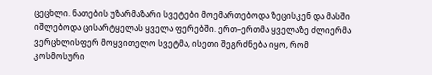ცეცხლი. ნათების უზარმაზარი სვეტები მოემართებოდა ზეცისკენ და მასში იშლებოდა ცისარტყელას ყველა ფერებში. ერთ–ერთმა ყველაზე ძლიერმა ვერცხლისფერ მოყვითელო სვეტმა, ისეთი შეგრძნება იყო, რომ კოსმოსური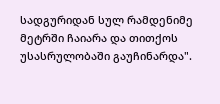სადგურიდან სულ რამდენიმე მეტრში ჩაიარა და თითქოს უსასრულობაში გაუჩინარდა".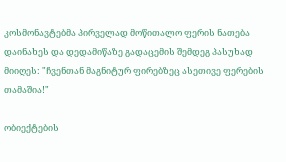კოსმონავტებმა პირველად მოწითალო ფერის ნათება დაინახეს და დედამიწაზე გადაცემის შემდეგ პასუხად მიიღეს: "ჩვენთან მაგნიტურ ფირებზეც ასეთივე ფერების თამაშია!"

ობიექტების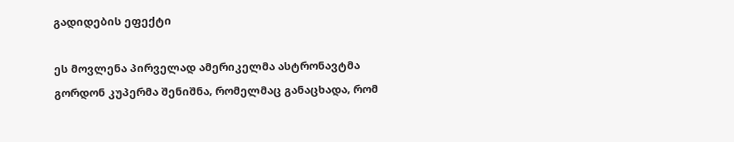გადიდების ეფექტი

ეს მოვლენა პირველად ამერიკელმა ასტრონავტმა გორდონ კუპერმა შენიშნა, რომელმაც განაცხადა, რომ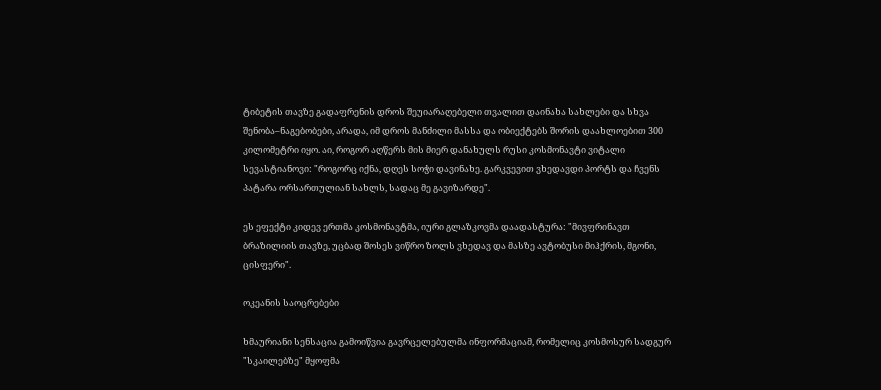ტიბეტის თავზე გადაფრენის დროს შეუიარაღებელი თვალით დაინახა სახლები და სხვა შენობა–ნაგებობები, არადა, იმ დროს მანძილი მასსა და ობიექტებს შორის დაახლოებით 300 კილომეტრი იყო. აი, როგორ აღწერს მის მიერ დანახულს რუსი კოსმონავტი ვიტალი სევასტიანოვი: "როგორც იქნა, დღეს სოჭი დავინახე. გარკვევით ვხედავდი პორტს და ჩვენს პატარა ორსართულიან სახლს, სადაც მე გავიზარდე".

ეს ეფექტი კიდევ ერთმა კოსმონავტმა, იური გლაზკოვმა დაადასტურა: "მივფრინავთ ბრაზილიის თავზე, უცბად შოსეს ვიწრო ზოლს ვხედავ და მასზე ავტობუსი მიჰქრის, მგონი, ცისფერი".

ოკეანის საოცრებები

ხმაურიანი სენსაცია გამოიწვია გავრცელებულმა ინფორმაციამ, რომელიც კოსმოსურ სადგურ "სკაილებზე" მყოფმა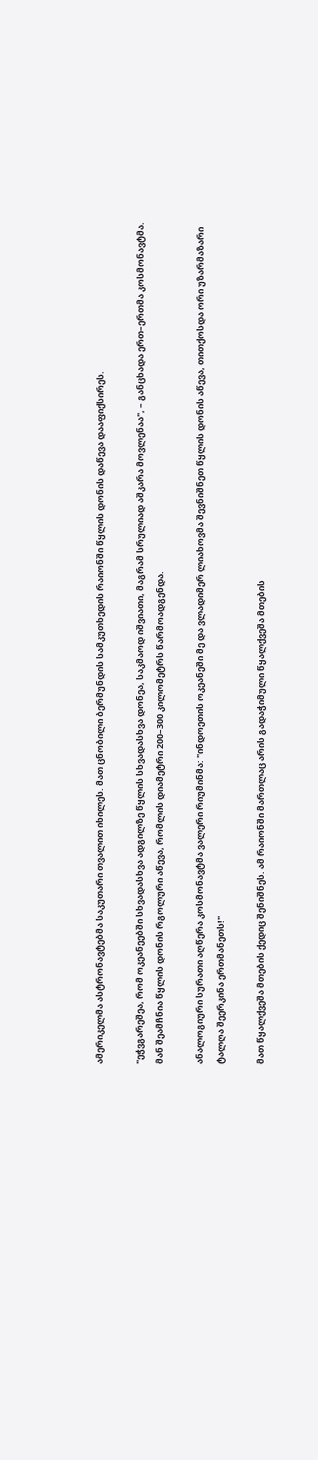ამერიკელმა ასტრონავტებმა საკუთარი თვალით იხილეს. მათ ცნობილი ბერმუნდის სამკუთხედის რაიონში წყლის დონის დაწევა დააფიქსირეს.

"ეჭვგარეშეა, რომ ოკეანეებში სხვადასხვა ადგილზე წყლის სხვადასხვა დონეა, საკმაოდ იშვიათი, მაგრამ სრულიად აშკარა მოვლენაა", – განცხადა ერთ–ერთმა კოსმონავტმა. მან შეამჩნია წყლის დონის რგოლური აწევა, რომლის დიამეტრი 200–300 კილომეტრს წარმოადგენდა.

ანალოგიური სურათი აღწერა კოსმონავტმა ვალერი რიუმინმა: "ინდოეთის ოკეანეში მე და ვლადიმერ ლიახოვმა შევნიშნეთ წყლის დონის აწევა, თითქოსდა ორი უზარმაზარი ტალღა შეერკინა ერთმანეთს!"

მათ წყალქვეშა მთების ქედიც შენიშნეს. ამ რაიონში მართლაც არის გადაჭიმული წყალქვეშა მთების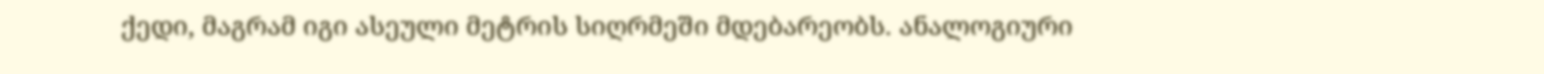ქედი, მაგრამ იგი ასეული მეტრის სიღრმეში მდებარეობს. ანალოგიური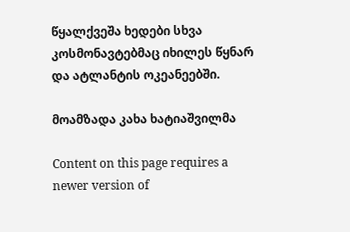წყალქვეშა ხედები სხვა კოსმონავტებმაც იხილეს წყნარ და ატლანტის ოკეანეებში.

მოამზადა კახა ხატიაშვილმა

Content on this page requires a newer version of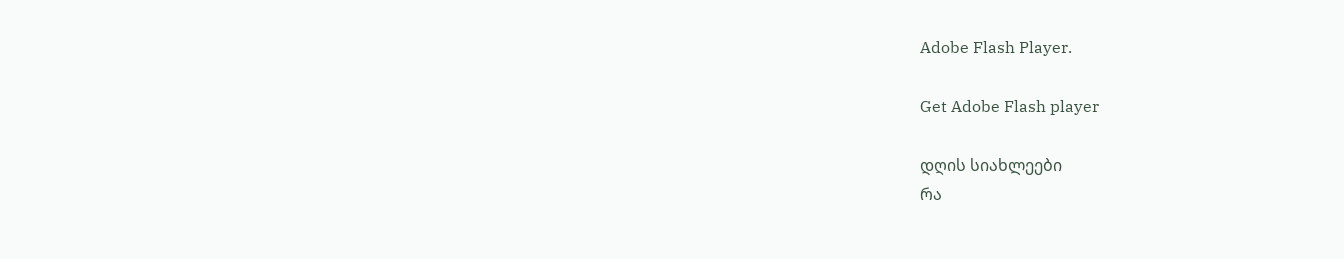Adobe Flash Player.

Get Adobe Flash player

დღის სიახლეები
რა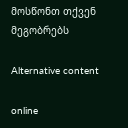მოსწონთ თქვენ მეგობრებს

Alternative content

online